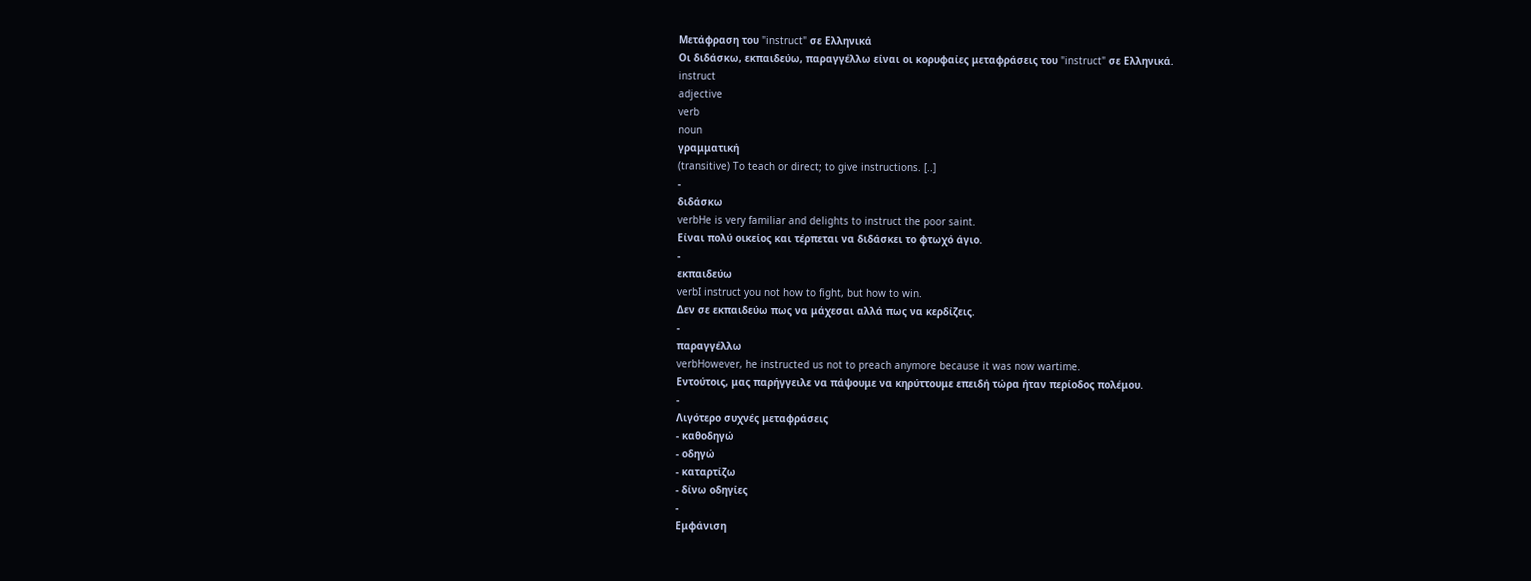Μετάφραση του "instruct" σε Ελληνικά
Οι διδάσκω, εκπαιδεύω, παραγγέλλω είναι οι κορυφαίες μεταφράσεις του "instruct" σε Ελληνικά.
instruct
adjective
verb
noun
γραμματική
(transitive) To teach or direct; to give instructions. [..]
-
διδάσκω
verbHe is very familiar and delights to instruct the poor saint.
Είναι πολύ οικείος και τέρπεται να διδάσκει το φτωχό άγιο.
-
εκπαιδεύω
verbI instruct you not how to fight, but how to win.
Δεν σε εκπαιδεύω πως να μάχεσαι αλλά πως να κερδίζεις.
-
παραγγέλλω
verbHowever, he instructed us not to preach anymore because it was now wartime.
Εντούτοις, μας παρήγγειλε να πάψουμε να κηρύττουμε επειδή τώρα ήταν περίοδος πολέμου.
-
Λιγότερο συχνές μεταφράσεις
- καθοδηγώ
- οδηγώ
- καταρτίζω
- δίνω οδηγίες
-
Εμφάνιση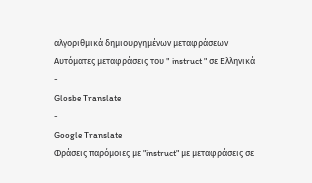αλγοριθμικά δημιουργημένων μεταφράσεων
Αυτόματες μεταφράσεις του " instruct " σε Ελληνικά
-
Glosbe Translate
-
Google Translate
Φράσεις παρόμοιες με "instruct" με μεταφράσεις σε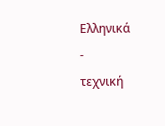Ελληνικά
-
τεχνική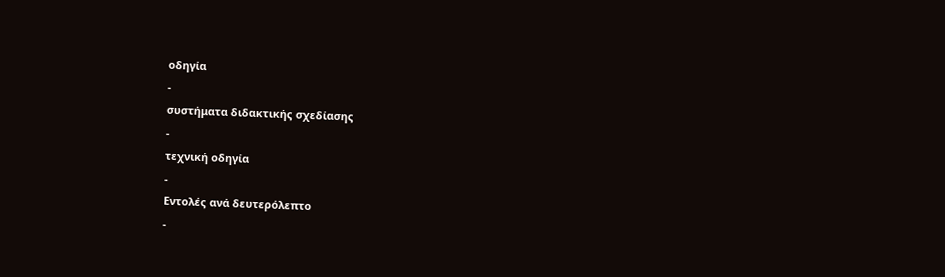οδηγία
-
συστήματα διδακτικής σχεδίασης
-
τεχνική οδηγία
-
Εντολές ανά δευτερόλεπτο
-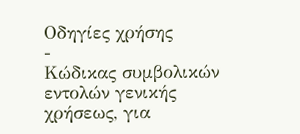Οδηγίες χρήσης
-
Κώδικας συμβολικών εντολών γενικής χρήσεως, για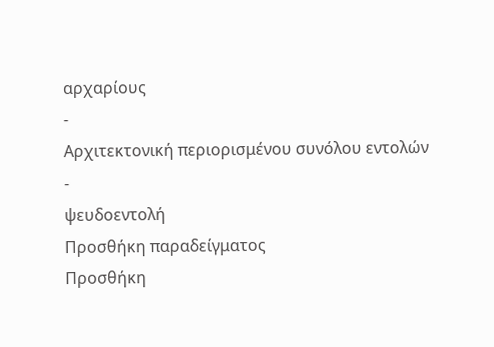αρχαρίους
-
Αρχιτεκτονική περιορισμένου συνόλου εντολών
-
ψευδοεντολή
Προσθήκη παραδείγματος
Προσθήκη